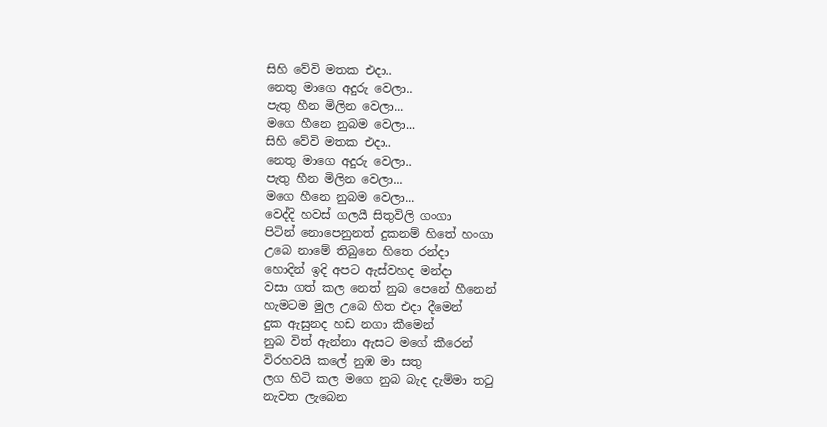සිහි වේවි මතක එදා..
නෙතු මාගෙ අදුරු වෙලා..
පැතු හීන මිලින වෙලා...
මගෙ හීනෙ නුබම වෙලා...
සිහි වේවි මතක එදා..
නෙතු මාගෙ අදුරු වෙලා..
පැතු හීන මිලින වෙලා...
මගෙ හීනෙ නුබම වෙලා...
වෙද්දි හවස් ගලයී සිතුවිලි ගංගා
පිටින් නොපෙනුනත් දුකනම් හිතේ හංගා
උබෙ නාමේ තිබුනෙ හිතෙ රන්දා
හොදින් ඉදි අපට ඇස්වහද මන්දා
වසා ගත් කල නෙත් නුබ පෙනේ හීනෙන්
හැමටම මුල උබෙ හිත එදා දීමෙන්
දුක ඇසුනද හඩ නගා කීමෙන්
නුබ විත් ඇන්නා ඇසට මගේ කීරෙන්
විරහවයි කලේ නුඹ මා සතු
ලග හිටි කල මගෙ නුබ බැද දැම්මා තටු
නැවත ලැබෙන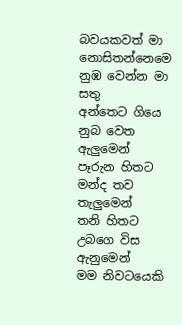බවයකවත් මා නොසිතන්නෙමෙ
නුඹ වෙන්න මා සතු
අන්තෙට ගියෙ නුබ වෙත ඇලුමෙන්
පෑරුන හිතට මන්ද තව තැලුමෙන්
තනි හිතට උබගෙ විස ඇනුමෙන්
මම නිවටයෙකි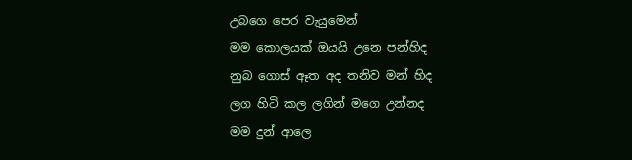උබගෙ පෙර වැයුමෙන්
මම කොලයක් ඔයයි උනෙ පන්හිද
නුබ ගොස් ඈත අද තනිව මන් හිද
ලග හිටි කල ලගින් මගෙ උන්නද
මම දුන් ආලෙ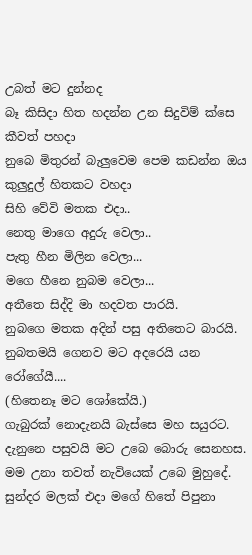උබත් මට දුන්නද
බෑ කිසිදා හිත හදන්න උන සිදුවිම් ක්සෙ කීවත් පහදා
නුබෙ මිතුරන් බැලුවෙම පෙම කඩන්න ඔය කුලුදුල් හිතකට වහදා
සිහි වේවි මතක එදා..
නෙතු මාගෙ අදුරු වෙලා..
පැතු හීන මිලින වෙලා...
මගෙ හීනෙ නුබම වෙලා...
අතීතෙ සිද්දි මා හදවත පාරයි.
නුබගෙ මතක අදින් පසු අතිතෙට බාරයි.
නුබතමයි ගෙනව මට අදරෙයි යන රෝගේයී....
(හිතෙනෑ මට ශෝකේයි.)
ගැබුරක් නොදැනයි බැස්සෙ මහ සයුරට.
දැනුනෙ පසුවයි මට උබෙ බොරු සෙනහස.
මම උනා තවත් නැවියෙක් උබෙ මුහුදේ.
සුන්දර මලක් එදා මගේ හිතේ පිපුනා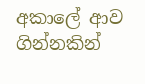අකාලේ ආව ගින්නකින්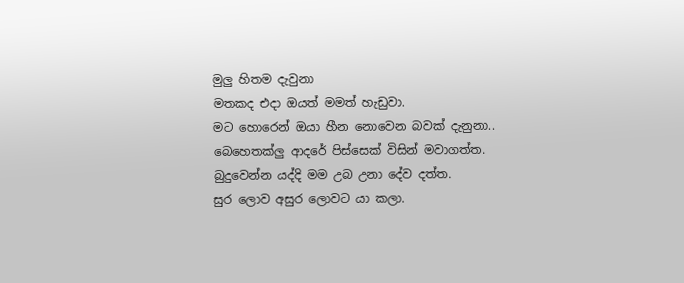මුලු හිතම දැවුනා
මතකද එදා ඔයත් මමත් හැඩුවා.
මට හොරෙන් ඔයා හීන නොවෙන බවක් දැනුනා..
බෙහෙතක්ලු ආදරේ පිස්සෙක් විසින් මවාගත්ත.
බුදුවෙන්න යද්දි මම උබ උනා දේව දත්ත.
සුර ලොව අසුර ලොවට යා කලා.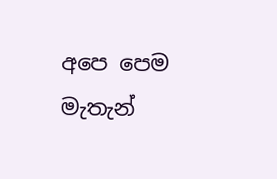අපෙ පෙම මැතැන්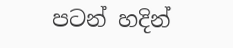පටන් හදින්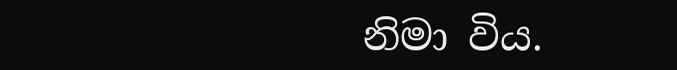නිමා විය.